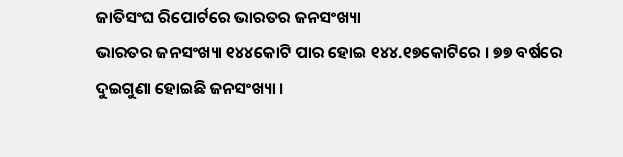ଜାତିସଂଘ ରିପୋର୍ଟରେ ଭାରତର ଜନସଂଖ୍ୟା
ଭାରତର ଜନସଂଖ୍ୟା ୧୪୪କୋଟି ପାର ହୋଇ ୧୪୪.୧୭କୋଟିରେ । ୭୭ ବର୍ଷରେ ଦୁଇଗୁଣା ହୋଇଛି ଜନସଂଖ୍ୟା ।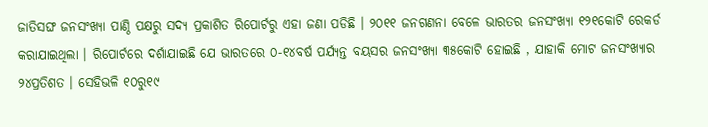ଜାତିସଙ୍ଘ ଜନସଂଖ୍ୟା ପାଣ୍ଠି ପକ୍ଷରୁ ସଦ୍ୟ ପ୍ରକାଶିତ ରିପୋର୍ଟରୁ ଏହା ଜଣା ପଡିଛି । ୨୦୧୧ ଜନଗଣନା ବେଳେ ଭାରତର ଜନସଂଖ୍ୟା ୧୨୧କୋଟି ରେକର୍ଡ କରାଯାଇଥିଲା । ରିପୋର୍ଟରେ ଦର୍ଶାଯାଇଛି ଯେ ଭାରତରେ ୦-୧୪ବର୍ଷ ପର୍ଯ୍ୟନ୍ତ ବୟସର ଜନସଂଖ୍ୟା ୩୫କୋଟି ହୋଇଛି , ଯାହାକି ମୋଟ ଜନସଂଖ୍ୟାର ୨୪ପ୍ରତିଶତ । ସେହିଭଳି ୧୦ରୁ୧୯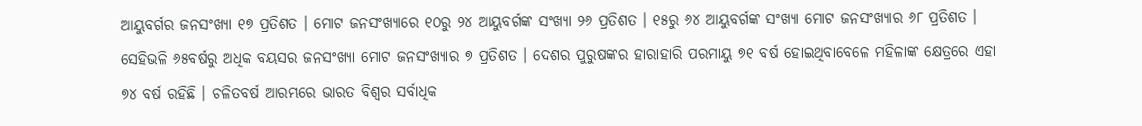ଆୟୁବର୍ଗର ଜନସଂଖ୍ୟା ୧୭ ପ୍ରତିଶତ । ମୋଟ ଜନସଂଖ୍ୟାରେ ୧୦ରୁ ୨୪ ଆୟୁବର୍ଗଙ୍କ ସଂଖ୍ୟା ୨୬ ପ୍ରତିଶତ । ୧୫ରୁ ୬୪ ଆୟୁବର୍ଗଙ୍କ ସଂଖ୍ୟା ମୋଟ ଜନସଂଖ୍ୟାର ୬୮ ପ୍ରତିଶତ । ସେହିଭଳି ୬୫ବର୍ଷରୁ ଅଧିକ ବୟସର ଜନସଂଖ୍ୟା ମୋଟ ଜନସଂଖ୍ୟାର ୭ ପ୍ରତିଶତ । ଦେଶର ପୁରୁଷଙ୍କର ହାରାହାରି ପରମାୟୁ ୭୧ ବର୍ଷ ହୋଇଥିବାବେଳେ ମହିଳାଙ୍କ କ୍ଷେତ୍ରରେ ଏହା ୭୪ ବର୍ଷ ରହିଛି । ଚଳିତବର୍ଷ ଆରମ୍ଭରେ ଭାରତ ବିଶ୍ୱର ସର୍ବାଧିକ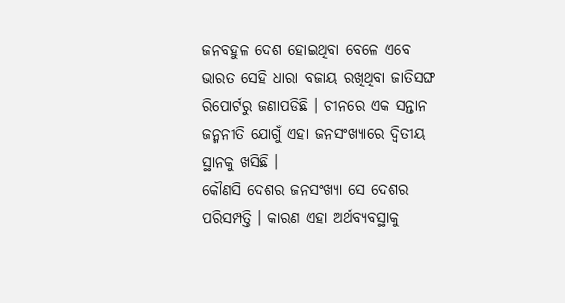ଜନବହୁଳ ଦେଶ ହୋଇଥିବା ବେଳେ ଏବେ ଭାରତ ସେହି ଧାରା ବଜାୟ ରଖିଥିବା ଜାତିସଙ୍ଘ ରିପୋର୍ଟରୁ ଜଣାପଡିଛି । ଚୀନରେ ଏକ ସନ୍ତାନ ଜନ୍ମନୀତି ଯୋଗୁଁ ଏହା ଜନସଂଖ୍ୟାରେ ଦ୍ୱିତୀୟ ସ୍ଥାନକୁ ଖସିଛି ।
କୌଣସି ଦେଶର ଜନସଂଖ୍ୟା ସେ ଦେଶର ପରିସମ୍ପତ୍ତି । କାରଣ ଏହା ଅର୍ଥବ୍ୟବସ୍ଥାକୁ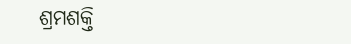ଶ୍ରମଶକ୍ତି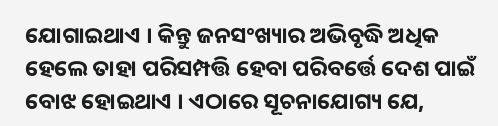ଯୋଗାଇଥାଏ । କିନ୍ତୁ ଜନସଂଖ୍ୟାର ଅଭିବୃଦ୍ଧି ଅଧିକ ହେଲେ ତାହା ପରିସମ୍ପତ୍ତି ହେବା ପରିବର୍ତ୍ତେ ଦେଶ ପାଇଁ ବୋଝ ହୋଇଥାଏ । ଏଠାରେ ସୂଚନାଯୋଗ୍ୟ ଯେ,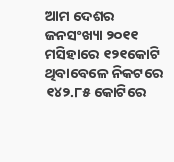ଆମ ଦେଶର ଜନସଂଖ୍ୟା ୨୦୧୧ ମସିହାରେ ୧୨୧କୋଟି ଥିବାବେଳେ ନିକଟରେ ୧୪୨.୮୫ କୋଟିରେ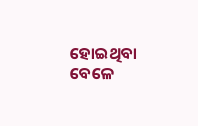ହୋଇଥିବା ବେଳେ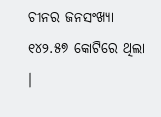ଚୀନର ଜନସଂଖ୍ୟା ୧୪୨.୫୭ କୋଟିରେ ଥିଲା ।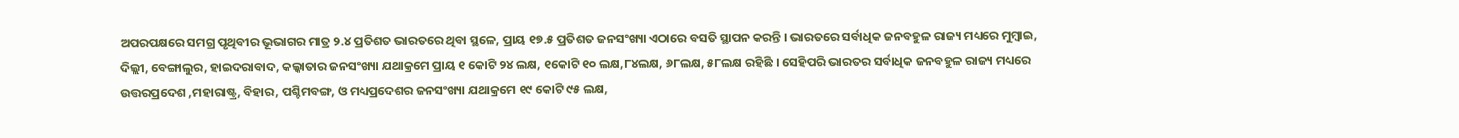ଅପରପକ୍ଷରେ ସମଗ୍ର ପୃଥିବୀର ଭୂଭାଗର ମାତ୍ର ୨.୪ ପ୍ରତିଶତ ଭାରତରେ ଥିବା ସ୍ଥଳେ, ପ୍ରାୟ ୧୭.୫ ପ୍ରତିଶତ ଜନସଂଖ୍ୟା ଏଠାରେ ବସତି ସ୍ଥାପନ କରନ୍ତି । ଭାରତରେ ସର୍ବାଧିକ ଜନବହୁଳ ରାଜ୍ୟ ମଧ୍ୟରେ ମୁମ୍ବାଇ, ଦିଲ୍ଲୀ, ବେଙ୍ଗାଲୁର, ହାଇଦରାବାଦ, କଲ୍କାତାର ଜନସଂଖ୍ୟା ଯଥାକ୍ରମେ ପ୍ରାୟ ୧ କୋଟି ୨୪ ଲକ୍ଷ, ୧କୋଟି ୧୦ ଲକ୍ଷ,୮୪ଲକ୍ଷ, ୬୮ଲକ୍ଷ, ୫୮ଲକ୍ଷ ରହିଛି । ସେହିପରି ଭାରତର ସର୍ବାଧିକ ଜନବହୁଳ ରାଜ୍ୟ ମଧ୍ୟରେ ଉତ୍ତରପ୍ରଦେଶ ,ମହାରାଷ୍ଟ୍ର, ବିହାର, ପଶ୍ଚିମବଙ୍ଗ, ଓ ମଧ୍ୟପ୍ରଦେଶର ଜନସଂଖ୍ୟା ଯଥାକ୍ରମେ ୧୯ କୋଟି ୯୫ ଲକ୍ଷ,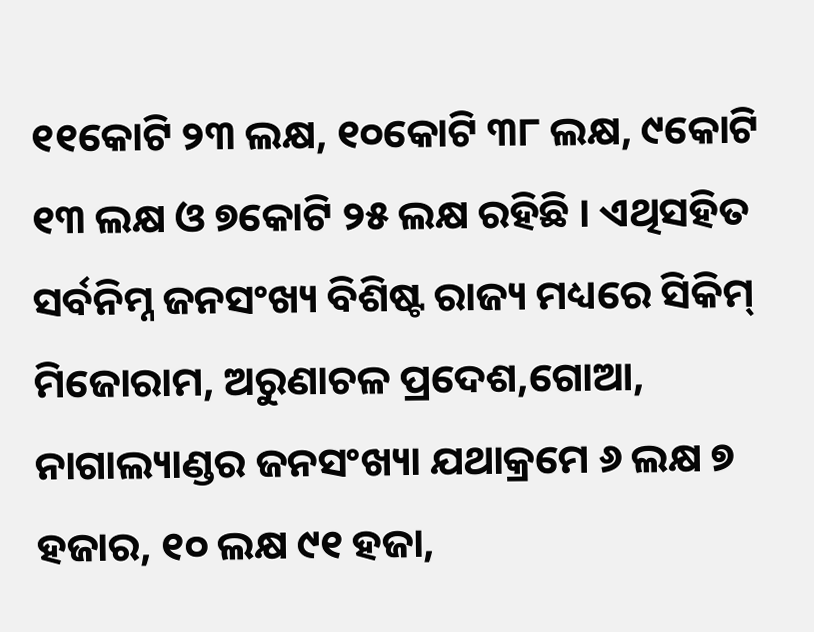୧୧କୋଟି ୨୩ ଲକ୍ଷ, ୧୦କୋଟି ୩୮ ଲକ୍ଷ, ୯କୋଟି ୧୩ ଲକ୍ଷ ଓ ୭କୋଟି ୨୫ ଲକ୍ଷ ରହିଛି । ଏଥିସହିତ ସର୍ବନିମ୍ନ ଜନସଂଖ୍ୟ ବିଶିଷ୍ଟ ରାଜ୍ୟ ମଧ୍ୟରେ ସିକିମ୍ ମିଜୋରାମ, ଅରୁଣାଚଳ ପ୍ରଦେଶ,ଗୋଆ, ନାଗାଲ୍ୟାଣ୍ଡର ଜନସଂଖ୍ୟା ଯଥାକ୍ରମେ ୬ ଲକ୍ଷ ୭ ହଜାର, ୧୦ ଲକ୍ଷ ୯୧ ହଜା,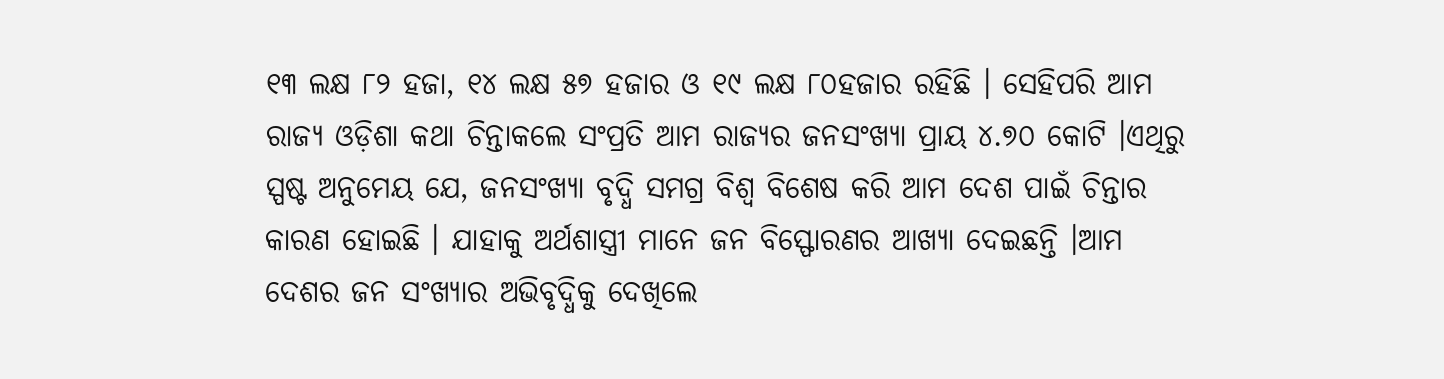୧୩ ଲକ୍ଷ ୮୨ ହଜା, ୧୪ ଲକ୍ଷ ୫୭ ହଜାର ଓ ୧୯ ଲକ୍ଷ ୮୦ହଜାର ରହିଛି । ସେହିପରି ଆମ ରାଜ୍ୟ ଓଡ଼ିଶା କଥା ଚିନ୍ତାକଲେ ସଂପ୍ରତି ଆମ ରାଜ୍ୟର ଜନସଂଖ୍ୟା ପ୍ରାୟ ୪.୭୦ କୋଟି ।ଏଥିରୁ ସ୍ପଷ୍ଟ ଅନୁମେୟ ଯେ, ଜନସଂଖ୍ୟା ବୃଦ୍ଧି ସମଗ୍ର ବିଶ୍ୱ ବିଶେଷ କରି ଆମ ଦେଶ ପାଇଁ ଚିନ୍ତାର କାରଣ ହୋଇଛି । ଯାହାକୁ ଅର୍ଥଶାସ୍ତ୍ରୀ ମାନେ ଜନ ବିସ୍ଫୋରଣର ଆଖ୍ୟା ଦେଇଛନ୍ତି ।ଆମ ଦେଶର ଜନ ସଂଖ୍ୟାର ଅଭିବୃଦ୍ଧିକୁ ଦେଖିଲେ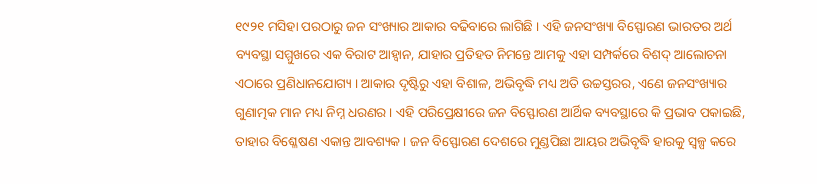୧୯୨୧ ମସିହା ପରଠାରୁ ଜନ ସଂଖ୍ୟାର ଆକାର ବଢିବାରେ ଲାଗିଛି । ଏହି ଜନସଂଖ୍ୟା ବିସ୍ଫୋରଣ ଭାରତର ଅର୍ଥ ବ୍ୟବସ୍ଥା ସମ୍ମୁଖରେ ଏକ ବିରାଟ ଆହ୍ୱାନ, ଯାହାର ପ୍ରତିହତ ନିମନ୍ତେ ଆମକୁ ଏହା ସମ୍ପର୍କରେ ବିଶଦ୍ ଆଲୋଚନା ଏଠାରେ ପ୍ରଣିଧାନଯୋଗ୍ୟ । ଆକାର ଦୃଷ୍ଟିରୁ ଏହା ବିଶାଳ, ଅଭିବୃଦ୍ଧି ମଧ୍ୟ ଅତି ଉଚ୍ଚସ୍ତରର, ଏଣେ ଜନସଂଖ୍ୟାର ଗୁଣାତ୍ମକ ମାନ ମଧ୍ୟ ନିମ୍ନ ଧରଣର । ଏହି ପରିପ୍ରେକ୍ଷୀରେ ଜନ ବିସ୍ଫୋରଣ ଆର୍ଥିକ ବ୍ୟବସ୍ଥାରେ କି ପ୍ରଭାବ ପକାଇଛି, ତାହାର ବିଶ୍ଳେଷଣ ଏକାନ୍ତ ଆବଶ୍ୟକ । ଜନ ବିସ୍ଫୋରଣ ଦେଶରେ ମୁଣ୍ଡପିଛା ଆୟର ଅଭିବୃଦ୍ଧି ହାରକୁ ସ୍ୱଳ୍ପ କରେ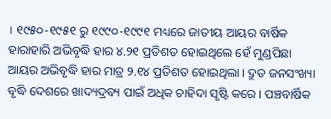। ୧୯୫୦-୧୯୫୧ ରୁ ୧୯୯୦-୧୯୯୧ ମଧ୍ୟରେ ଜାତୀୟ ଆୟର ବାର୍ଷିକ ହାରାହାରି ଅଭିବୃଦ୍ଧି ହାର ୪.୨୧ ପ୍ରତିଶତ ହୋଇଥିଲେ ହେଁ ମୁଣ୍ଡପିଛା ଆୟର ଅଭିବୃଦ୍ଧି ହାର ମାତ୍ର ୨.୧୪ ପ୍ରତିଶତ ହୋଇଥିଲା । ଦ୍ରୁତ ଜନସଂଖ୍ୟା ବୃଦ୍ଧି ଦେଶରେ ଖାଦ୍ୟଦ୍ରବ୍ୟ ପାଇଁ ଅଧିକ ଚାହିଦା ସୃଷ୍ଟି କରେ । ପଞ୍ଚବାର୍ଷିକ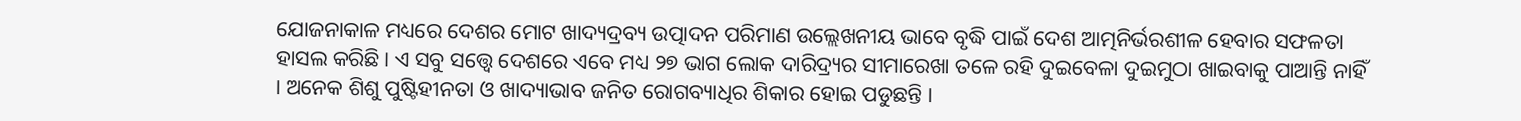ଯୋଜନାକାଳ ମଧ୍ୟରେ ଦେଶର ମୋଟ ଖାଦ୍ୟଦ୍ରବ୍ୟ ଉତ୍ପାଦନ ପରିମାଣ ଉଲ୍ଲେଖନୀୟ ଭାବେ ବୃଦ୍ଧି ପାଇଁ ଦେଶ ଆତ୍ମନିର୍ଭରଶୀଳ ହେବାର ସଫଳତା ହାସଲ କରିଛି । ଏ ସବୁ ସତ୍ତ୍ୱେ ଦେଶରେ ଏବେ ମଧ୍ୟ ୨୭ ଭାଗ ଲୋକ ଦାରିଦ୍ର୍ୟର ସୀମାରେଖା ତଳେ ରହି ଦୁଇବେଳା ଦୁଇମୁଠା ଖାଇବାକୁ ପାଆନ୍ତି ନାହିଁ । ଅନେକ ଶିଶୁ ପୁଷ୍ଟିହୀନତା ଓ ଖାଦ୍ୟାଭାବ ଜନିତ ରୋଗବ୍ୟାଧିର ଶିକାର ହୋଇ ପଡୁଛନ୍ତି ।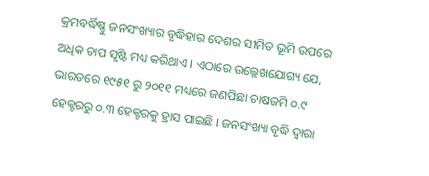କ୍ରମବର୍ଦ୍ଧିଷ୍ଣୁ ଜନସଂଖ୍ୟାର ବୃଦ୍ଧିହାର ଦେଶର ସୀମିତ ଭୂମି ଉପରେ ଅଧିକ ଚାପ ସୃଷ୍ଟି ମଧ୍ୟ କରିଥାଏ । ଏଠାରେ ଉଲ୍ଲେଖଯୋଗ୍ୟ ଯେ, ଭାରତରେ ୧୯୫୧ ରୁ ୨୦୧୧ ମଧ୍ୟରେ ଜଣପିଛା ଚାଷଜମି ୦.୯ ହେକ୍ଟରରୁ ୦.୩ ହେକ୍ଟରକୁ ହ୍ରାସ ପାଇଛି । ଜନସଂଖ୍ୟା ବୃଦ୍ଧି ଦ୍ୱାରା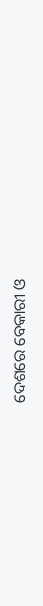ଦେଶରେ ବେକାରୀ ଓ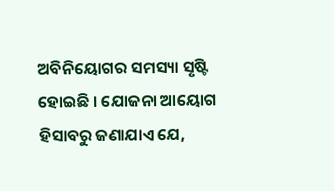ଅବିନିୟୋଗର ସମସ୍ୟା ସୃଷ୍ଟି ହୋଇଛି । ଯୋଜନା ଆୟୋଗ ହିସାବରୁ ଜଣାଯାଏ ଯେ,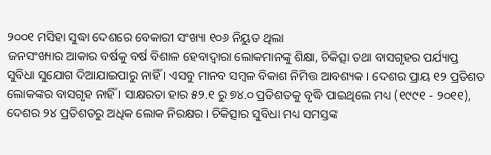୨୦୦୧ ମସିହା ସୁଦ୍ଧା ଦେଶରେ ବେକାରୀ ସଂଖ୍ୟା ୧୦୬ ନିୟୁତ ଥିଲା
ଜନସଂଖ୍ୟାର ଆକାର ବର୍ଷକୁ ବର୍ଷ ବିଶାଳ ହେବାଦ୍ୱାରା ଲୋକମାନଙ୍କୁ ଶିକ୍ଷା, ଚିକିତ୍ସା ତଥା ବାସଗୃହର ପର୍ଯ୍ୟାପ୍ତ ସୁବିଧା ସୁଯୋଗ ଦିଆଯାଇପାରୁ ନାହିଁ । ଏସବୁ ମାନବ ସମ୍ବଳ ବିକାଶ ନିମିତ୍ତ ଆବଶ୍ୟକ । ଦେଶର ପ୍ରାୟ ୧୨ ପ୍ରତିଶତ ଲୋକଙ୍କର ବାସଗୃହ ନାହିଁ । ସାକ୍ଷରତା ହାର ୫୨.୧ ରୁ ୭୪.୦ ପ୍ରତିଶତକୁ ବୃଦ୍ଧି ପାଇଥିଲେ ମଧ୍ୟ (୧୯୯୧ - ୨୦୧୧), ଦେଶର ୨୪ ପ୍ରତିଶତରୁ ଅଧିକ ଲୋକ ନିରକ୍ଷର । ଚିକିତ୍ସାର ସୁବିଧା ମଧ୍ୟ ସମସ୍ତଙ୍କ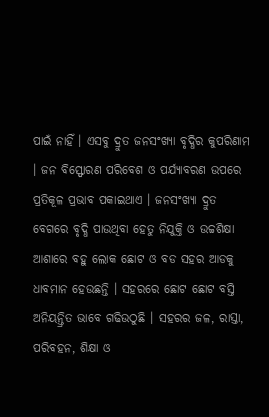ପାଇଁ ନାହିଁ । ଏସବୁ ଦ୍ରୁତ ଜନସଂଖ୍ୟା ବୃଦ୍ଧିର କୁପରିଣାମ । ଜନ ବିସ୍ଫୋରଣ ପରିବେଶ ଓ ପର୍ଯ୍ୟାବରଣ ଉପରେ ପ୍ରତିକୂଳ ପ୍ରଭାବ ପକାଇଥାଏ । ଜନସଂଖ୍ୟା ଦ୍ରୁତ ବେଗରେ ବୃଦ୍ଧି ପାଉଥିବା ହେତୁ ନିଯୁକ୍ତି ଓ ଉଚ୍ଚଶିକ୍ଷା ଆଶାରେ ବହୁ ଲୋକ ଛୋଟ ଓ ବଡ ସହର ଆଡକୁ ଧାବମାନ ହେଉଛନ୍ତି । ସହରରେ ଛୋଟ ଛୋଟ ବସ୍ତି ଅନିୟନ୍ତ୍ରିତ ଭାବେ ଗଢିଉଠୁଛି । ସହରର ଜଳ, ରାସ୍ତା, ପରିବହନ, ଶିକ୍ଷା ଓ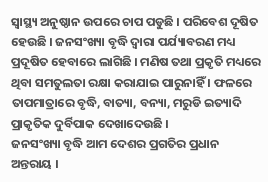ସ୍ୱାସ୍ଥ୍ୟ ଅନୁଷ୍ଠାନ ଉପରେ ଚାପ ପଡୁଛି । ପରିବେଶ ଦୂଷିତ ହେଉଛି । ଜନସଂଖ୍ୟା ବୃଦ୍ଧି ଦ୍ୱାରା ପର୍ଯ୍ୟାବରଣ ମଧ୍ୟ ପ୍ରଦୂଷିତ ହେବାରେ ଲାଗିଛି । ମଣିଷ ତଥା ପ୍ରକୃତି ମଧ୍ୟରେ ଥିବା ସମତୁଲତା ରକ୍ଷା କରାଯାଇ ପାରୁନାହିଁ । ଫଳରେ ତାପମାତ୍ରାରେ ବୃଦ୍ଧି, ବାତ୍ୟା, ବନ୍ୟା, ମରୁଡି ଇତ୍ୟାଦି ପ୍ରାକୃତିକ ଦୁର୍ବିପାକ ଦେଖାଦେଉଛି ।
ଜନସଂଖ୍ୟା ବୃଦ୍ଧି ଆମ ଦେଶର ପ୍ରଗତିର ପ୍ରଧାନ ଅନ୍ତରାୟ ।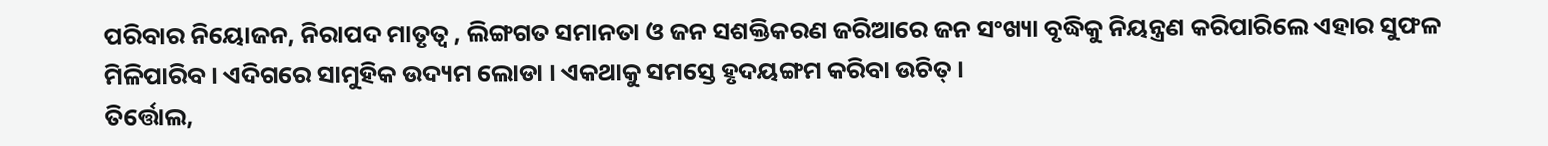ପରିବାର ନିୟୋଜନ, ନିରାପଦ ମାତୃତ୍ୱ , ଲିଙ୍ଗଗତ ସମାନତା ଓ ଜନ ସଶକ୍ତିକରଣ ଜରିଆରେ ଜନ ସଂଖ୍ୟା ବୃଦ୍ଧିକୁ ନିୟନ୍ତ୍ରଣ କରିପାରିଲେ ଏହାର ସୁଫଳ ମିଳିପାରିବ । ଏଦିଗରେ ସାମୁହିକ ଉଦ୍ୟମ ଲୋଡା । ଏକଥାକୁ ସମସ୍ତେ ହୃଦୟଙ୍ଗମ କରିବା ଉଚିତ୍ ।
ତିର୍ତ୍ତୋଲ,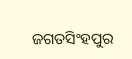ଜଗତସିଂହପୁର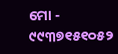ମୋ - ୯୯୩୭୧୫୧୦୫୨